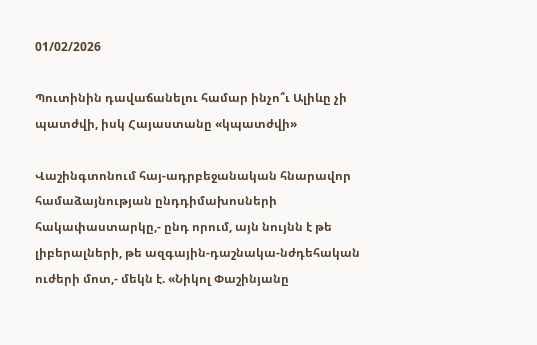01/02/2026

Պուտինին դավաճանելու համար ինչո՞ւ Ալիևը չի պատժվի, իսկ Հայաստանը «կպատժվի»

Վաշինգտոնում հայ-ադրբեջանական հնարավոր համաձայնության ընդդիմախոսների հակափաստարկը,- ընդ որում, այն նույնն է թե լիբերալների, թե ազգային-դաշնակա-նժդեհական ուժերի մոտ,- մեկն է. «Նիկոլ Փաշինյանը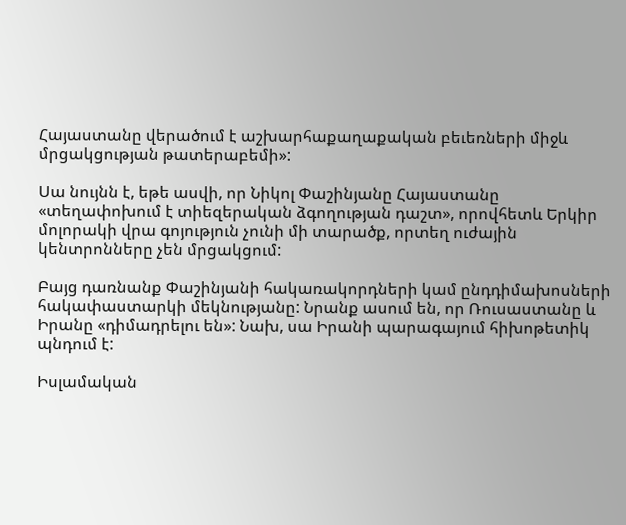Հայաստանը վերածում է աշխարհաքաղաքական բեւեռների միջև մրցակցության թատերաբեմի»:

Սա նույնն է, եթե ասվի, որ Նիկոլ Փաշինյանը Հայաստանը «տեղափոխում է տիեզերական ձգողության դաշտ», որովհետև Երկիր մոլորակի վրա գոյություն չունի մի տարածք, որտեղ ուժային կենտրոնները չեն մրցակցում:

Բայց դառնանք Փաշինյանի հակառակորդների կամ ընդդիմախոսների հակափաստարկի մեկնությանը: Նրանք ասում են, որ Ռուսաստանը և Իրանը «դիմադրելու են»: Նախ, սա Իրանի պարագայում հիխոթետիկ պնդում է:

Իսլամական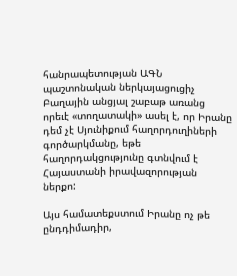հանրապետության ԱԳՆ պաշտոնական ներկայացուցիչ Բաղային անցյալ շաբաթ առանց որեւէ «տողատակի» ասել է, որ Իրանը դեմ չէ Սյունիքում հաղորդուղիների գործարկմանը, եթե հաղորդակցությունը գտնվում է Հայաստանի իրավազորության ներքո:

Այս համատեքստում Իրանը ոչ թե ընդդիմադիր,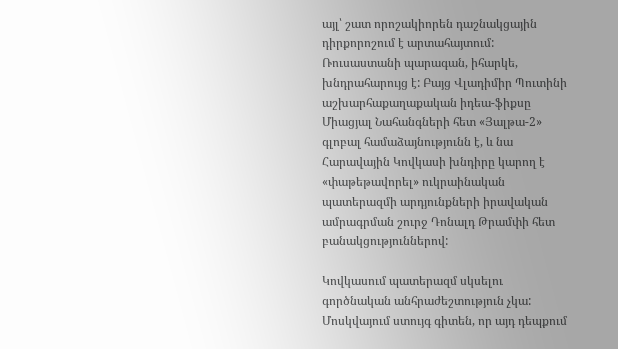այլ՝ շատ որոշակիորեն դաշնակցային դիրքորոշում է արտահայտում: Ռուսաստանի պարագան, իհարկե, խնդրահարույց է: Բայց Վլադիմիր Պուտինի աշխարհաքաղաքական իդեա-ֆիքսը Միացյալ Նահանգների հետ «Յալթա-2» գլոբալ համաձայնությունն է, և նա Հարավային Կովկասի խնդիրը կարող է «փաթեթավորել» ուկրաինական պատերազմի արդյունքների իրավական ամրագրման շուրջ Դոնալդ Թրամփի հետ բանակցություններով:

Կովկասում պատերազմ սկսելու գործնական անհրաժեշտություն չկա: Մոսկվայում ստույգ գիտեն, որ այդ դեպքում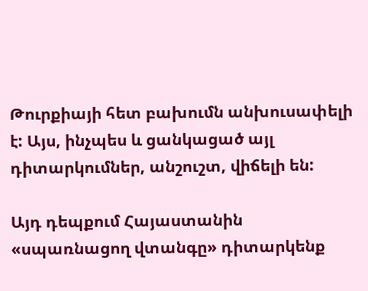Թուրքիայի հետ բախումն անխուսափելի է: Այս, ինչպես և ցանկացած այլ դիտարկումներ, անշուշտ, վիճելի են:

Այդ դեպքում Հայաստանին «սպառնացող վտանգը» դիտարկենք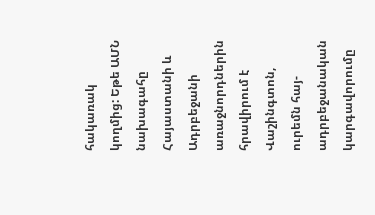հակառակ կողմից: Եթե ԱՄՆ նախագահը Հայաստանի և Ադրբեջանի առաջնորդներին հրավիրում է Վաշինգտոն, ուրեմն հայ-ադրբեջանական կարգավորումը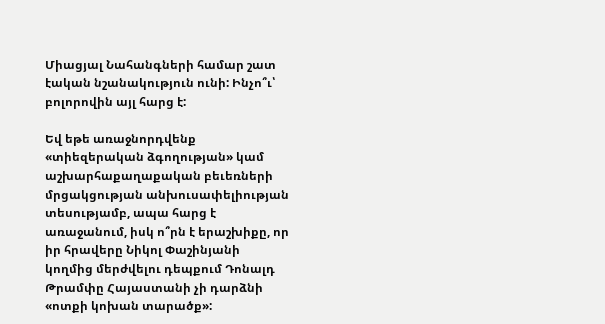Միացյալ Նահանգների համար շատ էական նշանակություն ունի: Ինչո՞ւ՝ բոլորովին այլ հարց է:

Եվ եթե առաջնորդվենք «տիեզերական ձգողության» կամ աշխարհաքաղաքական բեւեռների մրցակցության անխուսափելիության տեսությամբ, ապա հարց է առաջանում, իսկ ո՞րն է երաշխիքը, որ իր հրավերը Նիկոլ Փաշինյանի կողմից մերժվելու դեպքում Դոնալդ Թրամփը Հայաստանի չի դարձնի «ոտքի կոխան տարածք»: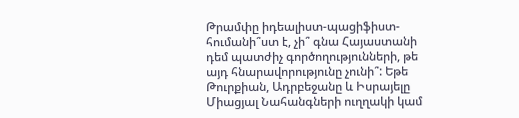Թրամփը իդեալիստ-պացիֆիստ- հումանի՞ստ է, չի՞ գնա Հայաստանի դեմ պատժիչ գործողությունների, թե այդ հնարավորությունը չունի՞: Եթե Թուրքիան, Ադրբեջանը և Իսրայելը Միացյալ Նահանգների ուղղակի կամ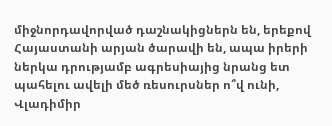միջնորդավորված դաշնակիցներն են, երեքով Հայաստանի արյան ծարավի են, ապա իրերի ներկա դրությամբ ագրեսիայից նրանց ետ պահելու ավելի մեծ ռեսուրսներ ո՞վ ունի, Վլադիմիր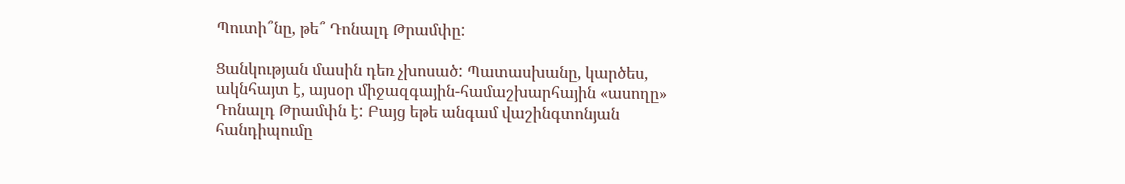Պուտի՞նը, թե՞ Դոնալդ Թրամփը:

Ցանկության մասին դեռ չխոսած: Պատասխանը, կարծես, ակնհայտ է, այսօր միջազգային-համաշխարհային «ասողը» Դոնալդ Թրամփն է: Բայց եթե անգամ վաշինգտոնյան հանդիպումը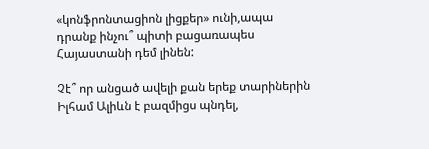«կոնֆրոնտացիոն լիցքեր» ունի,ապա դրանք ինչու՞ պիտի բացառապես Հայաստանի դեմ լինեն:

Չէ՞ որ անցած ավելի քան երեք տարիներին Իլհամ Ալիևն է բազմիցս պնդել,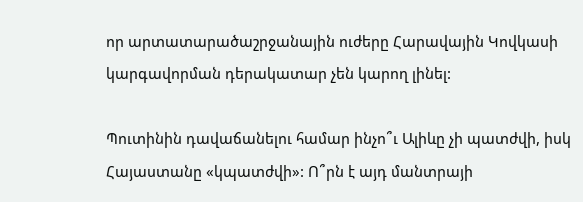որ արտատարածաշրջանային ուժերը Հարավային Կովկասի կարգավորման դերակատար չեն կարող լինել:

Պուտինին դավաճանելու համար ինչո՞ւ Ալիևը չի պատժվի, իսկ Հայաստանը «կպատժվի»: Ո՞րն է այդ մանտրայի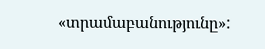«տրամաբանությունը»: